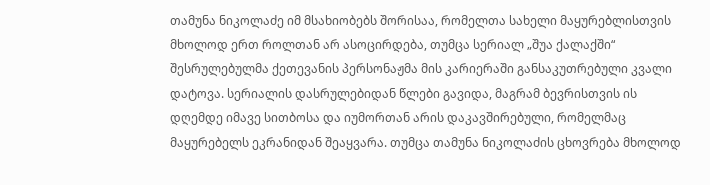თამუნა ნიკოლაძე იმ მსახიობებს შორისაა, რომელთა სახელი მაყურებლისთვის მხოლოდ ერთ როლთან არ ასოცირდება, თუმცა სერიალ „შუა ქალაქში“ შესრულებულმა ქეთევანის პერსონაჟმა მის კარიერაში განსაკუთრებული კვალი დატოვა. სერიალის დასრულებიდან წლები გავიდა, მაგრამ ბევრისთვის ის დღემდე იმავე სითბოსა და იუმორთან არის დაკავშირებული, რომელმაც მაყურებელს ეკრანიდან შეაყვარა. თუმცა თამუნა ნიკოლაძის ცხოვრება მხოლოდ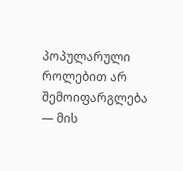პოპულარული როლებით არ შემოიფარგლება — მის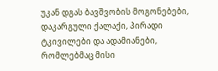უკან დგას ბავშვობის მოგონებები, დაკარგული ქალაქი, პირადი ტკივილები და ადამიანები, რომლებმაც მისი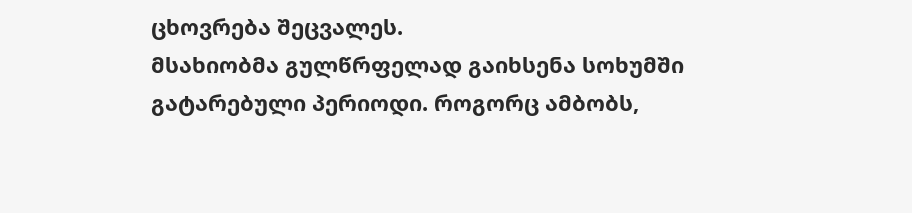ცხოვრება შეცვალეს.
მსახიობმა გულწრფელად გაიხსენა სოხუმში გატარებული პერიოდი. როგორც ამბობს,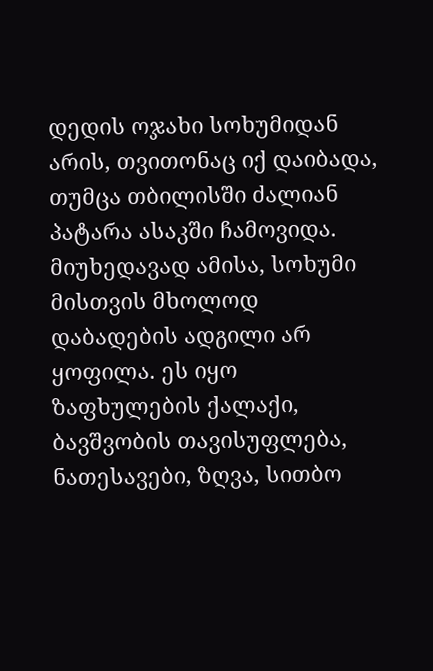დედის ოჯახი სოხუმიდან არის, თვითონაც იქ დაიბადა, თუმცა თბილისში ძალიან პატარა ასაკში ჩამოვიდა. მიუხედავად ამისა, სოხუმი მისთვის მხოლოდ დაბადების ადგილი არ ყოფილა. ეს იყო ზაფხულების ქალაქი, ბავშვობის თავისუფლება, ნათესავები, ზღვა, სითბო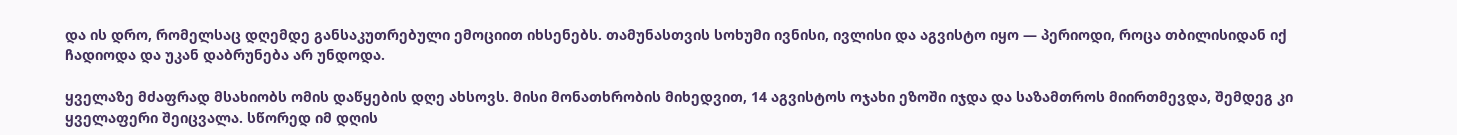და ის დრო, რომელსაც დღემდე განსაკუთრებული ემოციით იხსენებს. თამუნასთვის სოხუმი ივნისი, ივლისი და აგვისტო იყო — პერიოდი, როცა თბილისიდან იქ ჩადიოდა და უკან დაბრუნება არ უნდოდა.

ყველაზე მძაფრად მსახიობს ომის დაწყების დღე ახსოვს. მისი მონათხრობის მიხედვით, 14 აგვისტოს ოჯახი ეზოში იჯდა და საზამთროს მიირთმევდა, შემდეგ კი ყველაფერი შეიცვალა. სწორედ იმ დღის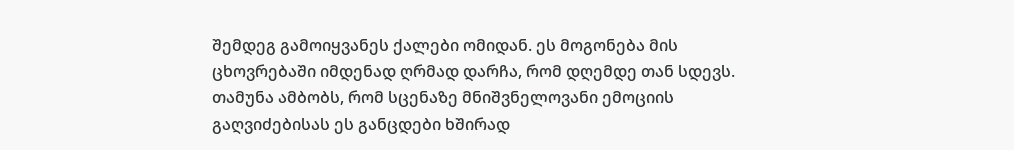შემდეგ გამოიყვანეს ქალები ომიდან. ეს მოგონება მის ცხოვრებაში იმდენად ღრმად დარჩა, რომ დღემდე თან სდევს. თამუნა ამბობს, რომ სცენაზე მნიშვნელოვანი ემოციის გაღვიძებისას ეს განცდები ხშირად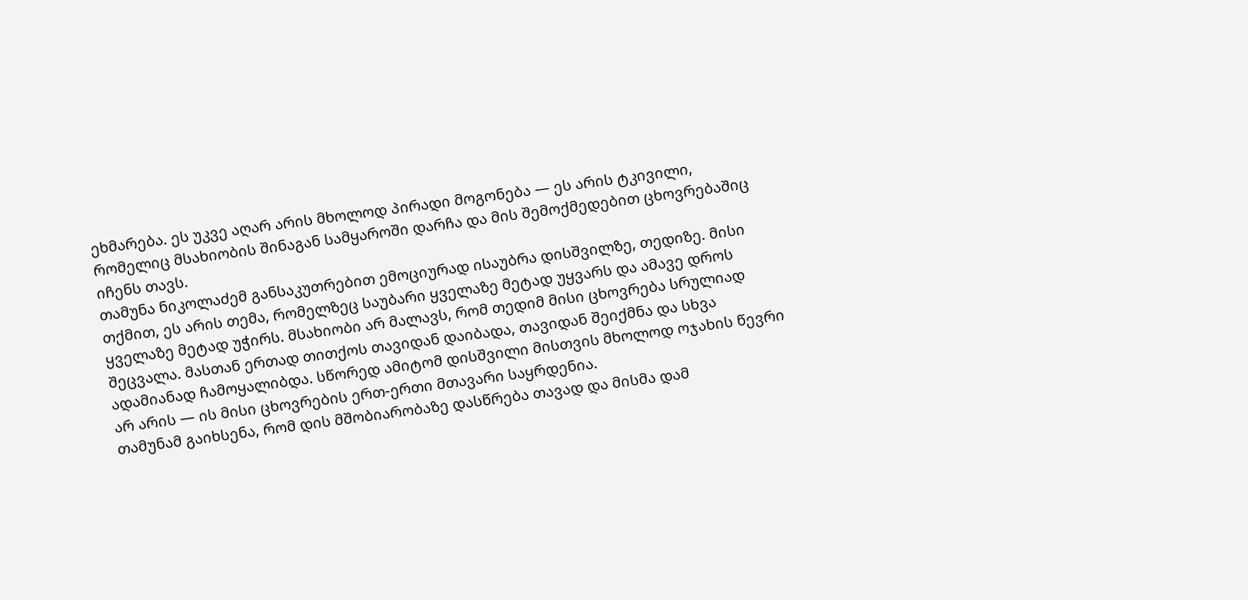ეხმარება. ეს უკვე აღარ არის მხოლოდ პირადი მოგონება — ეს არის ტკივილი, რომელიც მსახიობის შინაგან სამყაროში დარჩა და მის შემოქმედებით ცხოვრებაშიც იჩენს თავს.
თამუნა ნიკოლაძემ განსაკუთრებით ემოციურად ისაუბრა დისშვილზე, თედიზე. მისი თქმით, ეს არის თემა, რომელზეც საუბარი ყველაზე მეტად უყვარს და ამავე დროს ყველაზე მეტად უჭირს. მსახიობი არ მალავს, რომ თედიმ მისი ცხოვრება სრულიად შეცვალა. მასთან ერთად თითქოს თავიდან დაიბადა, თავიდან შეიქმნა და სხვა ადამიანად ჩამოყალიბდა. სწორედ ამიტომ დისშვილი მისთვის მხოლოდ ოჯახის წევრი არ არის — ის მისი ცხოვრების ერთ-ერთი მთავარი საყრდენია.
თამუნამ გაიხსენა, რომ დის მშობიარობაზე დასწრება თავად და მისმა დამ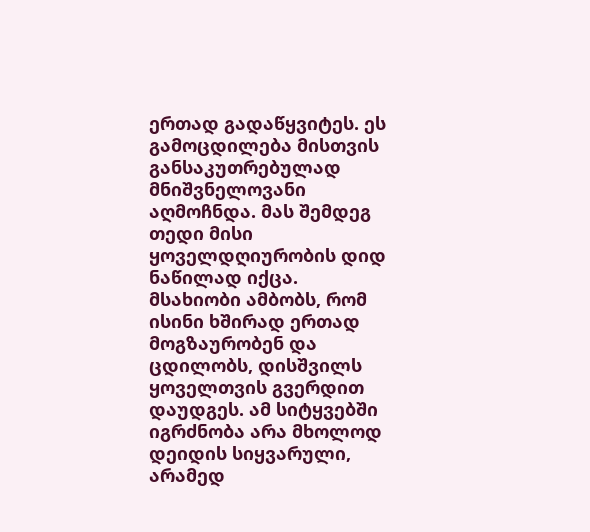ერთად გადაწყვიტეს. ეს გამოცდილება მისთვის განსაკუთრებულად მნიშვნელოვანი აღმოჩნდა. მას შემდეგ თედი მისი ყოველდღიურობის დიდ ნაწილად იქცა. მსახიობი ამბობს, რომ ისინი ხშირად ერთად მოგზაურობენ და ცდილობს, დისშვილს ყოველთვის გვერდით დაუდგეს. ამ სიტყვებში იგრძნობა არა მხოლოდ დეიდის სიყვარული, არამედ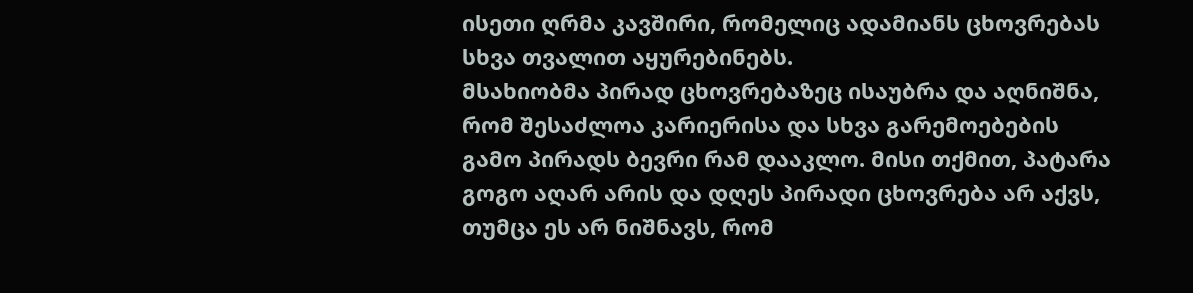ისეთი ღრმა კავშირი, რომელიც ადამიანს ცხოვრებას სხვა თვალით აყურებინებს.
მსახიობმა პირად ცხოვრებაზეც ისაუბრა და აღნიშნა, რომ შესაძლოა კარიერისა და სხვა გარემოებების გამო პირადს ბევრი რამ დააკლო. მისი თქმით, პატარა გოგო აღარ არის და დღეს პირადი ცხოვრება არ აქვს, თუმცა ეს არ ნიშნავს, რომ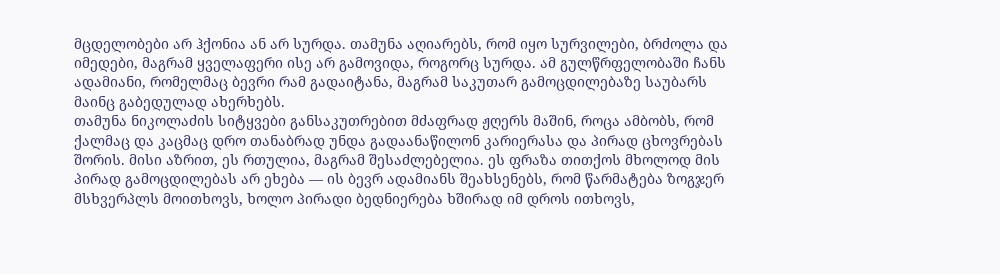მცდელობები არ ჰქონია ან არ სურდა. თამუნა აღიარებს, რომ იყო სურვილები, ბრძოლა და იმედები, მაგრამ ყველაფერი ისე არ გამოვიდა, როგორც სურდა. ამ გულწრფელობაში ჩანს ადამიანი, რომელმაც ბევრი რამ გადაიტანა, მაგრამ საკუთარ გამოცდილებაზე საუბარს მაინც გაბედულად ახერხებს.
თამუნა ნიკოლაძის სიტყვები განსაკუთრებით მძაფრად ჟღერს მაშინ, როცა ამბობს, რომ ქალმაც და კაცმაც დრო თანაბრად უნდა გადაანაწილონ კარიერასა და პირად ცხოვრებას შორის. მისი აზრით, ეს რთულია, მაგრამ შესაძლებელია. ეს ფრაზა თითქოს მხოლოდ მის პირად გამოცდილებას არ ეხება — ის ბევრ ადამიანს შეახსენებს, რომ წარმატება ზოგჯერ მსხვერპლს მოითხოვს, ხოლო პირადი ბედნიერება ხშირად იმ დროს ითხოვს,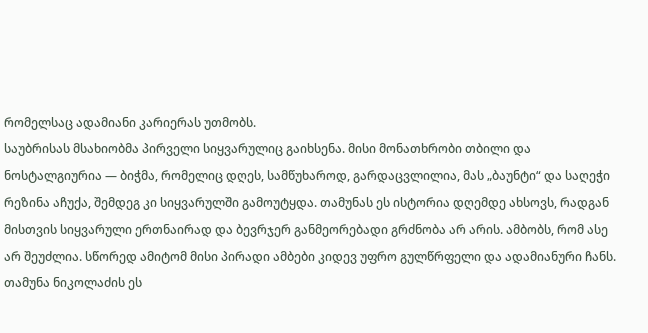რომელსაც ადამიანი კარიერას უთმობს.
საუბრისას მსახიობმა პირველი სიყვარულიც გაიხსენა. მისი მონათხრობი თბილი და ნოსტალგიურია — ბიჭმა, რომელიც დღეს, სამწუხაროდ, გარდაცვლილია, მას „ბაუნტი“ და საღეჭი რეზინა აჩუქა, შემდეგ კი სიყვარულში გამოუტყდა. თამუნას ეს ისტორია დღემდე ახსოვს, რადგან მისთვის სიყვარული ერთნაირად და ბევრჯერ განმეორებადი გრძნობა არ არის. ამბობს, რომ ასე არ შეუძლია. სწორედ ამიტომ მისი პირადი ამბები კიდევ უფრო გულწრფელი და ადამიანური ჩანს.
თამუნა ნიკოლაძის ეს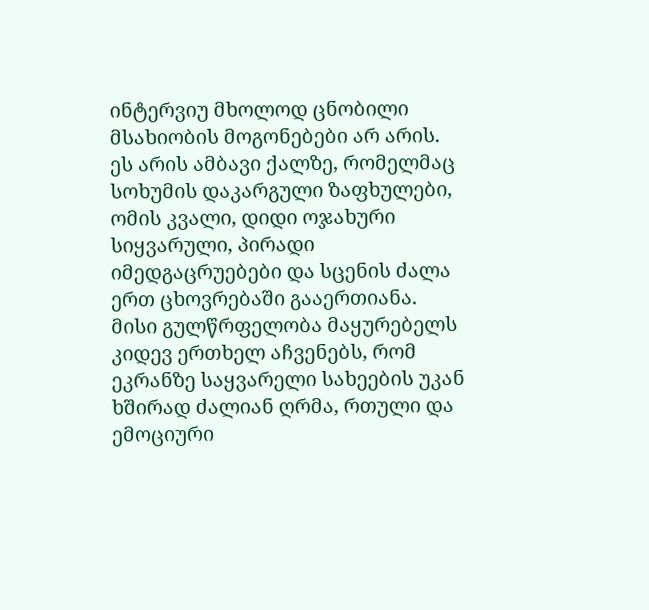ინტერვიუ მხოლოდ ცნობილი მსახიობის მოგონებები არ არის. ეს არის ამბავი ქალზე, რომელმაც სოხუმის დაკარგული ზაფხულები, ომის კვალი, დიდი ოჯახური სიყვარული, პირადი იმედგაცრუებები და სცენის ძალა ერთ ცხოვრებაში გააერთიანა. მისი გულწრფელობა მაყურებელს კიდევ ერთხელ აჩვენებს, რომ ეკრანზე საყვარელი სახეების უკან ხშირად ძალიან ღრმა, რთული და ემოციური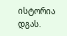ისტორია დგას.